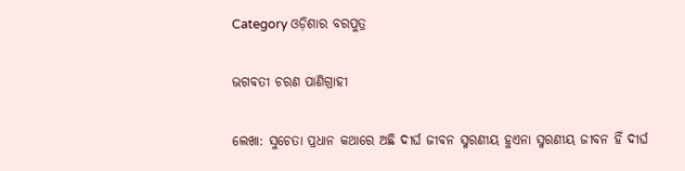Category ଓଡ଼ିଶାର ବରପୁତ୍ର

ଭଗବତୀ ଚରଣ ପାଣିଗ୍ରାହୀ

ଲେଖା: ସୁଚେତା ପ୍ରଧାନ କଥାରେ ଅଛି ଦୀର୍ଘ ଜୀବନ ସ୍ମରଣୀୟ ହୁଏନା ସ୍ମରଣୀୟ ଜୀବନ ହିଁ ଦୀର୍ଘ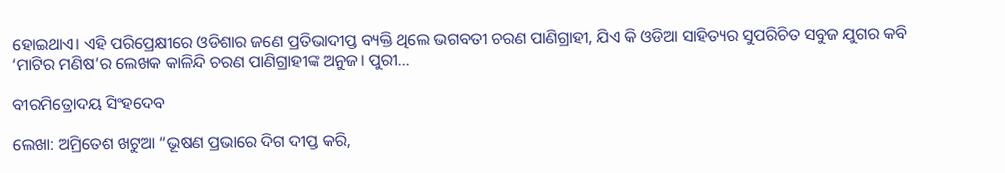ହୋଇଥାଏ। ଏହି ପରିପ୍ରେକ୍ଷୀରେ ଓଡିଶାର ଜଣେ ପ୍ରତିଭାଦୀପ୍ତ ବ୍ୟକ୍ତି ଥିଲେ ଭଗବତୀ ଚରଣ ପାଣିଗ୍ରାହୀ, ଯିଏ କି ଓଡିଆ ସାହିତ୍ୟର ସୁପରିଚିତ ସବୁଜ ଯୁଗର କବି ‘ମାଟିର ମଣିଷ’ର ଲେଖକ କାଳିନ୍ଦି ଚରଣ ପାଣିଗ୍ରାହୀଙ୍କ ଅନୁଜ। ପୁରୀ…

ବୀରମିତ୍ରୋଦୟ ସିଂହଦେବ

ଲେଖା: ଅମ୍ରିତେଶ ଖଟୁଆ “ଭୂଷଣ ପ୍ରଭାରେ ଦିଗ ଦୀପ୍ତ କରି,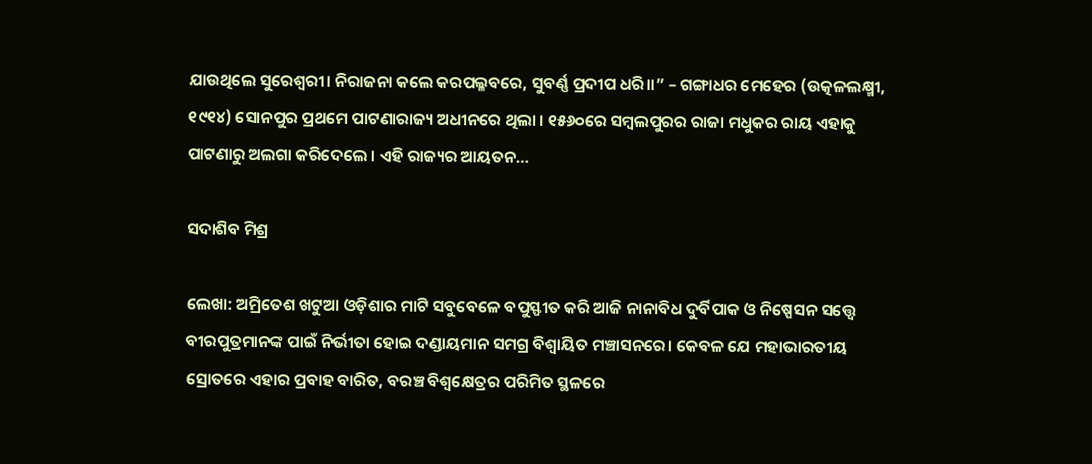ଯାଉଥିଲେ ସୁରେଶ୍ଵରୀ। ନିରାଜନା କଲେ କରପଲ୍ଳବରେ, ସୁବର୍ଣ୍ଣ ପ୍ରଦୀପ ଧରି।।” – ଗଙ୍ଗାଧର ମେହେର (ଉତ୍କଳଲକ୍ଷ୍ମୀ, ୧୯୧୪) ସୋନପୁର ପ୍ରଥମେ ପାଟଣାରାଜ୍ୟ ଅଧୀନରେ ଥିଲା । ୧୫୬୦ରେ ସମ୍ୱଲପୁରର ରାଜା ମଧୁକର ରାୟ ଏହାକୁ ପାଟଣାରୁ ଅଲଗା କରିଦେଲେ । ଏହି ରାଜ୍ୟର ଆୟତନ…

ସଦାଶିବ ମିଶ୍ର

ଲେଖା: ଅମ୍ରିତେଶ ଖଟୁଆ ଓଡ଼ିଶାର ମାଟି ସବୁବେଳେ ବପୁସ୍ଫୀତ କରି ଆଜି ନାନାବିଧ ଦୁର୍ବିପାକ ଓ ନିଷ୍ପେସନ ସତ୍ତ୍ଵେ ବୀରପୁତ୍ରମାନଙ୍କ ପାଇଁ ନିର୍ଭୀତା ହୋଇ ଦଣ୍ଡାୟମାନ ସମଗ୍ର ବିଶ୍ଵାୟିତ ମଞ୍ଚାସନରେ। କେବଳ ଯେ ମହାଭାରତୀୟ ସ୍ରୋତରେ ଏହାର ପ୍ରବାହ ବାରିତ, ବରଞ୍ଚ ବିଶ୍ଵକ୍ଷେତ୍ରର ପରିମିତ ସ୍ଥଳରେ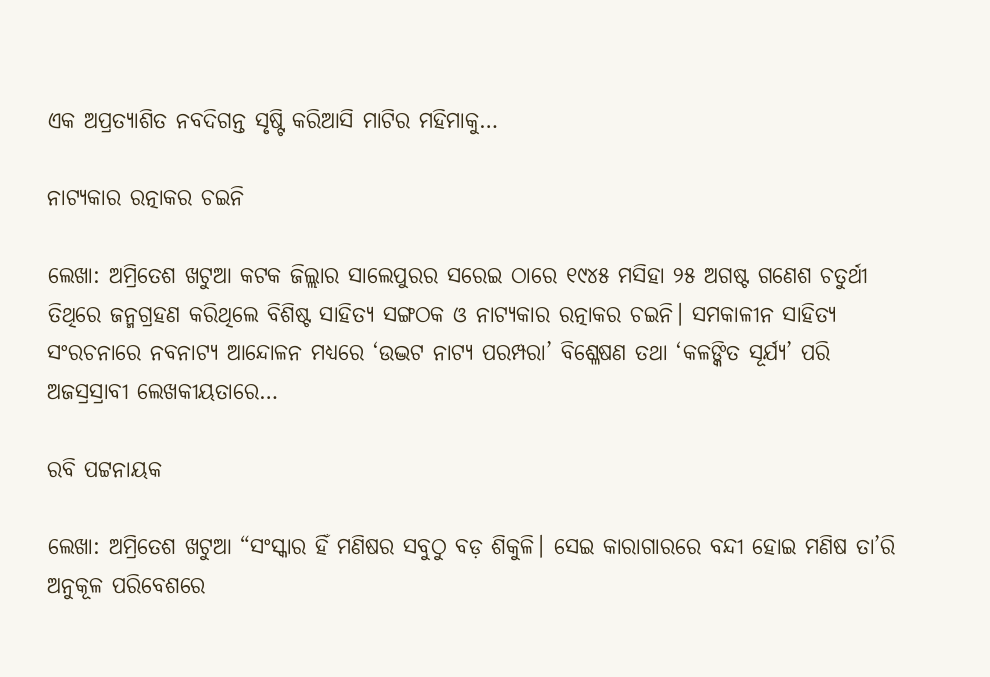ଏକ ଅପ୍ରତ୍ୟାଶିତ ନବଦିଗନ୍ତ ସୃଷ୍ଟି କରିଆସି ମାଟିର ମହିମାକୁ…

ନାଟ୍ୟକାର ରତ୍ନାକର ଚଇନି

ଲେଖା: ଅମ୍ରିତେଶ ଖଟୁଆ କଟକ ଜିଲ୍ଲାର ସାଲେପୁରର ସରେଇ ଠାରେ ୧୯୪୫ ମସିହା ୨୫ ଅଗଷ୍ଟ ଗଣେଶ ଚତୁର୍ଥୀ ତିଥିରେ ଜନ୍ମଗ୍ରହଣ କରିଥିଲେ ବିଶିଷ୍ଟ ସାହିତ୍ୟ ସଙ୍ଗଠକ ଓ ନାଟ୍ୟକାର ରତ୍ନାକର ଚଇନି। ସମକାଳୀନ ସାହିତ୍ୟ ସଂରଚନାରେ ନବନାଟ୍ୟ ଆନ୍ଦୋଳନ ମଧ୍ୟରେ ‘ଉଦ୍ଭଟ ନାଟ୍ୟ ପରମ୍ପରା’ ବିଶ୍ଳେଷଣ ତଥା ‘କଳଙ୍କିତ ସୂର୍ଯ୍ୟ’ ପରି ଅଜସ୍ରସ୍ରାବୀ ଲେଖକୀୟତାରେ…

ରବି ପଟ୍ଟନାୟକ

ଲେଖା: ଅମ୍ରିତେଶ ଖଟୁଆ “ସଂସ୍କାର ହିଁ ମଣିଷର ସବୁଠୁ ବଡ଼ ଶିକୁଳି। ସେଇ କାରାଗାରରେ ବନ୍ଦୀ ହୋଇ ମଣିଷ ତା’ରି ଅନୁକୂଳ ପରିବେଶରେ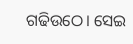ଗଢିଉଠେ। ସେଇ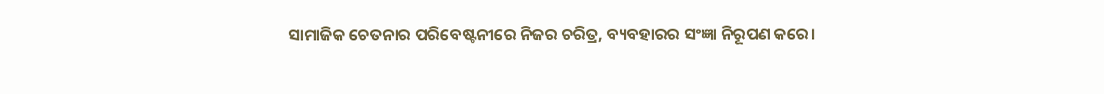ସାମାଜିକ ଚେତନାର ପରିବେଷ୍ଟନୀରେ ନିଜର ଚରିତ୍ର, ବ୍ୟବହାରର ସଂଜ୍ଞା ନିରୂପଣ କରେ।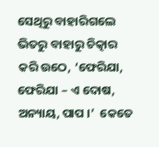ସେଥିରୁ ବାହାରିଗଲେ ଭିତରୁ ବାହାରୁ ଚିତ୍କାର କରି ଉଠେ, ‘ଫେରିଯା, ଫେରିଯା – ଏ ଦୋଷ, ଅନ୍ୟାୟ, ପାପ ।’  କେତେ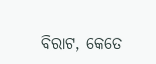ବିରାଟ, କେତେ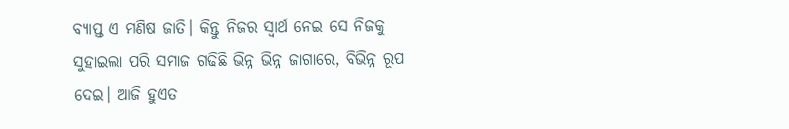ବ୍ୟାପ୍ତ ଏ ମଣିଷ ଜାତି। କିନ୍ତୁ ନିଜର ସ୍ବାର୍ଥ ନେଇ ସେ ନିଜକୁ ସୁହାଇଲା ପରି ସମାଜ ଗଢିଛି ଭିନ୍ନ ଭିନ୍ନ ଜାଗାରେ, ବିଭିନ୍ନ ରୂପ ଦେଇ। ଆଜି ହୁଏତ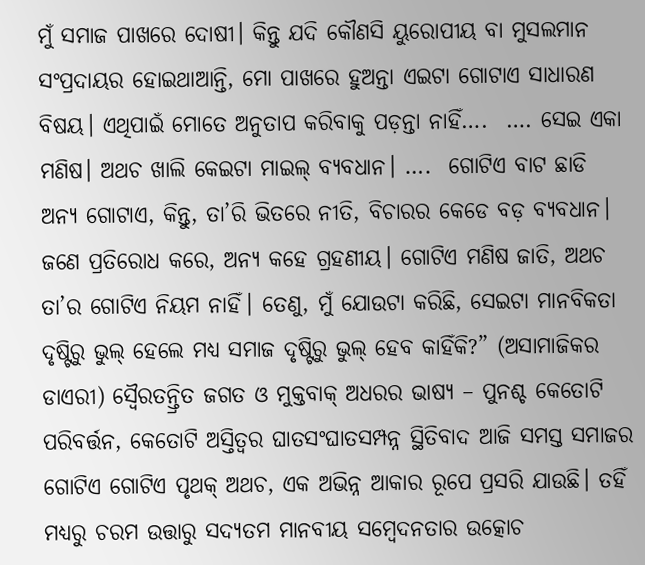ମୁଁ ସମାଜ ପାଖରେ ଦୋଷୀ। କିନ୍ତୁ ଯଦି କୌଣସି ୟୁରୋପୀୟ ବା ମୁସଲମାନ ସଂପ୍ରଦାୟର ହୋଇଥାଆନ୍ତି, ମୋ ପାଖରେ ହୁଅନ୍ତା ଏଇଟା ଗୋଟାଏ ସାଧାରଣ ବିଷୟ। ଏଥିପାଇଁ ମୋତେ ଅନୁତାପ କରିବାକୁ ପଡ଼ନ୍ତା ନାହିଁ….  …. ସେଇ ଏକା ମଣିଷ। ଅଥଚ ଖାଲି କେଇଟା ମାଇଲ୍ ବ୍ୟବଧାନ। ….  ଗୋଟିଏ ବାଟ ଛାଡି ଅନ୍ୟ ଗୋଟାଏ, କିନ୍ତୁ, ତା’ରି ଭିତରେ ନୀତି, ବିଚାରର କେଡେ ବଡ଼ ବ୍ୟବଧାନ। ଜଣେ ପ୍ରତିରୋଧ କରେ, ଅନ୍ୟ କହେ ଗ୍ରହଣୀୟ। ଗୋଟିଏ ମଣିଷ ଜାତି, ଅଥଚ ତା’ର ଗୋଟିଏ ନିୟମ ନାହିଁ। ତେଣୁ, ମୁଁ ଯୋଉଟା କରିଛି, ସେଇଟା ମାନବିକତା ଦୃଷ୍ଟିରୁ ଭୁଲ୍ ହେଲେ ମଧ୍ୟ ସମାଜ ଦୃଷ୍ଟିରୁ ଭୁଲ୍ ହେବ କାହିଁକି?” (ଅସାମାଜିକର ଡାଏରୀ) ସ୍ଵୈରତନ୍ତ୍ରିତ ଜଗତ ଓ ମୁକ୍ତବାକ୍ ଅଧରର ଭାଷ୍ୟ – ପୁନଶ୍ଚ କେତୋଟି ପରିବର୍ତ୍ତନ, କେତୋଟି ଅସ୍ତିତ୍ଵର ଘାତସଂଘାତସମ୍ପନ୍ନ ସ୍ଥିତିବାଦ ଆଜି ସମସ୍ତ ସମାଜର ଗୋଟିଏ ଗୋଟିଏ ପୃଥକ୍ ଅଥଚ, ଏକ ଅଭିନ୍ନ ଆକାର ରୂପେ ପ୍ରସରି ଯାଉଛି। ତହିଁ ମଧ୍ୟରୁ ଚରମ ଉତ୍ତାରୁ ସଦ୍ୟତମ ମାନବୀୟ ସମ୍ବେଦନତାର ଉତ୍କୋଚ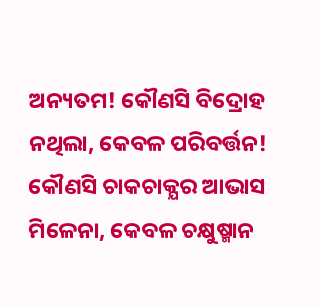ଅନ୍ୟତମ! କୌଣସି ବିଦ୍ରୋହ ନଥିଲା, କେବଳ ପରିବର୍ତ୍ତନ! କୌଣସି ଚାକଚାକ୍ଯର ଆଭାସ ମିଳେନା, କେବଳ ଚକ୍ଷୁଷ୍ମାନ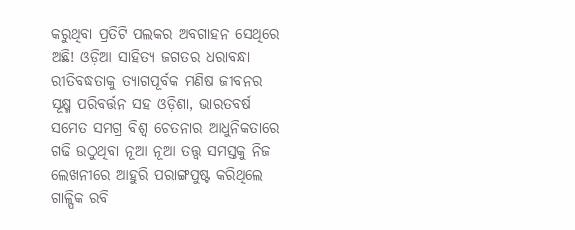କରୁଥିବା ପ୍ରତିଟି ପଲକର ଅବଗାହନ ସେଥିରେ ଅଛି! ଓଡ଼ିଆ ସାହିତ୍ୟ ଜଗତର ଧରାବନ୍ଧା ରୀତିବଦ୍ଧତାକୁ ତ୍ୟାଗପୂର୍ବକ ମଣିଷ ଜୀବନର ସୂକ୍ଷ୍ମ ପରିବର୍ତ୍ତନ ସହ ଓଡ଼ିଶା, ଭାରତବର୍ଷ ସମେତ ସମଗ୍ର ବିଶ୍ଵ ଚେତନାର ଆଧୁନିକତାରେ ଗଢି ଉଠୁଥିବା ନୂଆ ନୂଆ ତତ୍ତ୍ୱ ସମସ୍ତକୁ ନିଜ ଲେଖନୀରେ ଆହୁରି ପରାଙ୍ଗପୁଷ୍ଟ କରିଥିଲେ ଗାଳ୍ପିକ ରବି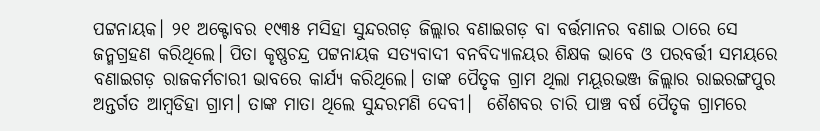ପଟ୍ଟନାୟକ। ୨୧ ଅକ୍ଟୋବର ୧୯୩୫ ମସିହା ସୁନ୍ଦରଗଡ଼ ଜିଲ୍ଲାର ବଣାଇଗଡ଼ ବା ବର୍ତ୍ତମାନର ବଣାଇ ଠାରେ ସେ ଜନ୍ମଗ୍ରହଣ କରିଥିଲେ। ପିତା କୃଷ୍ଣଚନ୍ଦ୍ର ପଟ୍ଟନାୟକ ସତ୍ୟବାଦୀ ବନବିଦ୍ୟାଳୟର ଶିକ୍ଷକ ଭାବେ ଓ ପରବର୍ତ୍ତୀ ସମୟରେ ବଣାଇଗଡ଼ ରାଜକର୍ମଚାରୀ ଭାବରେ କାର୍ଯ୍ୟ କରିଥିଲେ। ତାଙ୍କ ପୈତୃକ ଗ୍ରାମ ଥିଲା ମୟୂରଭଞ୍ଜ ଜିଲ୍ଲାର ରାଇରଙ୍ଗପୁର ଅନ୍ତର୍ଗତ ଆମ୍ବଡିହା ଗ୍ରାମ। ତାଙ୍କ ମାତା ଥିଲେ ସୁନ୍ଦରମଣି ଦେବୀ।  ଶୈଶବର ଚାରି ପାଞ୍ଚ ବର୍ଷ ପୈତୃକ ଗ୍ରାମରେ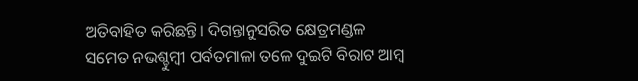ଅତିବାହିତ କରିଛନ୍ତି। ଦିଗନ୍ତାନୁସରିତ କ୍ଷେତ୍ରମଣ୍ଡଳ ସମେତ ନଭଶ୍ଚୁମ୍ଵୀ ପର୍ବତମାଳା ତଳେ ଦୁଇଟି ବିରାଟ ଆମ୍ଵ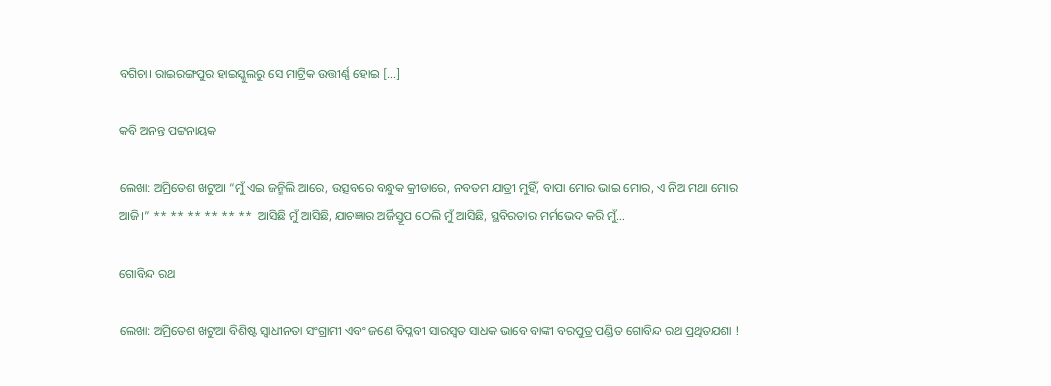ବଗିଚା। ରାଇରଙ୍ଗପୁର ହାଇସ୍କୁଲରୁ ସେ ମାଟ୍ରିକ ଉତ୍ତୀର୍ଣ୍ଣ ହୋଇ […]

କବି ଅନନ୍ତ ପଟ୍ଟନାୟକ

ଲେଖା: ଅମ୍ରିତେଶ ଖଟୁଆ “ମୁଁ ଏଇ ଜନ୍ମିଲି ଆରେ, ଉତ୍ସବରେ ବନ୍ଧୁକ କ୍ରୀଡାରେ, ନବତମ ଯାତ୍ରୀ ମୁହିଁ, ବାପା ମୋର ଭାଇ ମୋର, ଏ ନିଅ ମଥା ମୋର ଆଜି।” ** ** ** ** ** **  ଆସିଛି ମୁଁ ଆସିଛି, ଯାଚଜ୍ଞାର ଅର୍ଜିସ୍ତୂପ ଠେଲି ମୁଁ ଆସିଛି, ସ୍ଥବିରତାର ମର୍ମଭେଦ କରି ମୁଁ…

ଗୋବିନ୍ଦ ରଥ

ଲେଖା: ଅମ୍ରିତେଶ ଖଟୁଆ ବିଶିଷ୍ଟ ସ୍ଵାଧୀନତା ସଂଗ୍ରାମୀ ଏବଂ ଜଣେ ବିପ୍ଳବୀ ସାରସ୍ୱତ ସାଧକ ଭାବେ ବାଙ୍କୀ ବରପୁତ୍ର ପଣ୍ଡିତ ଗୋବିନ୍ଦ ରଥ ପ୍ରଥିତଯଶା !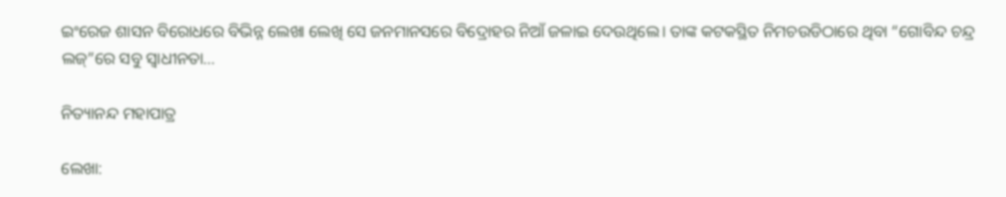ଇଂରେଜ ଶାସନ ବିରୋଧରେ ବିଭିନ୍ନ ଲେଖା ଲେଖି ସେ ଜନମାନସରେ ବିଦ୍ରୋହର ନିଆଁ ଜଳାଇ ଦେଉଥିଲେ। ତାଙ୍କ କଟକସ୍ଥିତ ନିମଚଉଡିଠାରେ ଥିବା “ଗୋବିନ୍ଦ ଚନ୍ଦ୍ର ଲଜ୍”ରେ ସବୁ ସ୍ଵାଧୀନତା…

ନିତ୍ୟାନନ୍ଦ ମହାପାତ୍ର

ଲେଖା: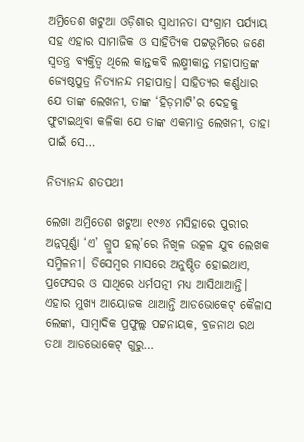ଅମ୍ରିତେଶ ଖଟୁଆ ଓଡ଼ିଶାର ସ୍ଵାଧୀନତା ସଂଗ୍ରାମ ପର୍ଯ୍ୟାୟ ସହ ଏହାର ସାମାଜିକ ଓ ସାହିତ୍ୟିକ ପଟ୍ଟଭୂମିରେ ଜଣେ ସ୍ଵତନ୍ତ୍ର ବ୍ୟକ୍ତିତ୍ଵ ଥିଲେ କାନ୍ତକବି ଲକ୍ଷ୍ମୀକାନ୍ତ ମହାପାତ୍ରଙ୍କ ଜ୍ୟେଷ୍ଠପୁତ୍ର ନିତ୍ୟାନନ୍ଦ ମହାପାତ୍ର। ସାହିତ୍ୟର କର୍ଣ୍ଣଧାର ଯେ ତାଙ୍କ ଲେଖନୀ, ତାଙ୍କ ‘ହିଡ଼ମାଟି’ର ଦେହକୁ ଫୁଟାଇଥିବା କଳିକା ଯେ ତାଙ୍କ ଏକମାତ୍ର ଲେଖନୀ, ତାହା ପାଇଁ ସେ…

ନିତ୍ୟାନନ୍ଦ ଶତପଥୀ

ଲେଖା ଅମ୍ରିତେଶ ଖଟୁଆ ୧୯୬୪ ମସିହାରେ ପୁରୀର ଅନ୍ନପୂର୍ଣ୍ଣା ‘ଏ’ ଗ୍ରୁପ ହଲ୍’ରେ ନିଖିଳ ଉତ୍କଳ ଯୁବ ଲେଖକ ସମ୍ମିଳନୀ। ଡିସେମ୍ବର ମାସରେ ଅନୁଷ୍ଠିତ ହୋଇଥାଏ, ପ୍ରଫେସର ଓ ସାଥିରେ ଧର୍ମପତ୍ନୀ ମଧ୍ୟ ଆସିଥାଆନ୍ତି। ଏହାର ମୁଖ୍ୟ ଆୟୋଜକ ଥାଆନ୍ତି ଆଡଭୋକେଟ୍ କୈଳାସ ଲେଙ୍କା, ସାମ୍ବାଦିକ ପ୍ରଫୁଲ୍ଲ ପଟ୍ଟନାୟକ, ବ୍ରଜନାଥ ରଥ ତଥା ଆଡଭୋକେଟ୍ ଗୁରୁ…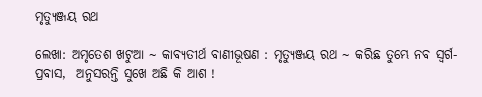ମୃତ୍ୟୁଞ୍ଜୟ ରଥ

ଲେଖା: ଅମୃତେଶ ଖଟୁଆ ~ କାବ୍ୟତୀର୍ଥ ବାଣୀଭୂଷଣ : ମୃତ୍ୟୁଞ୍ଜୟ ରଥ ~ କରିଛ ତୁମ୍ଭେ ନବ ସ୍ବର୍ଗ-ପ୍ରବାସ,  ଅନୁସରନ୍ତି ସୁଖେ ଅଛି କି ଆଶ !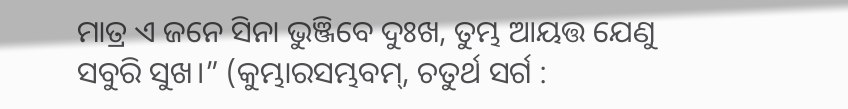ମାତ୍ର ଏ ଜନେ ସିନା ଭୁଞ୍ଜିବେ ଦୁଃଖ, ତୁମ୍ଭ ଆୟତ୍ତ ଯେଣୁ ସବୁରି ସୁଖ।” (କୁମ୍ଭାରସମ୍ଭବମ୍, ଚତୁର୍ଥ ସର୍ଗ :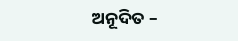ଅନୂଦିତ –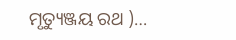ମୃତ୍ୟୁଞ୍ଜୟ ରଥ )…